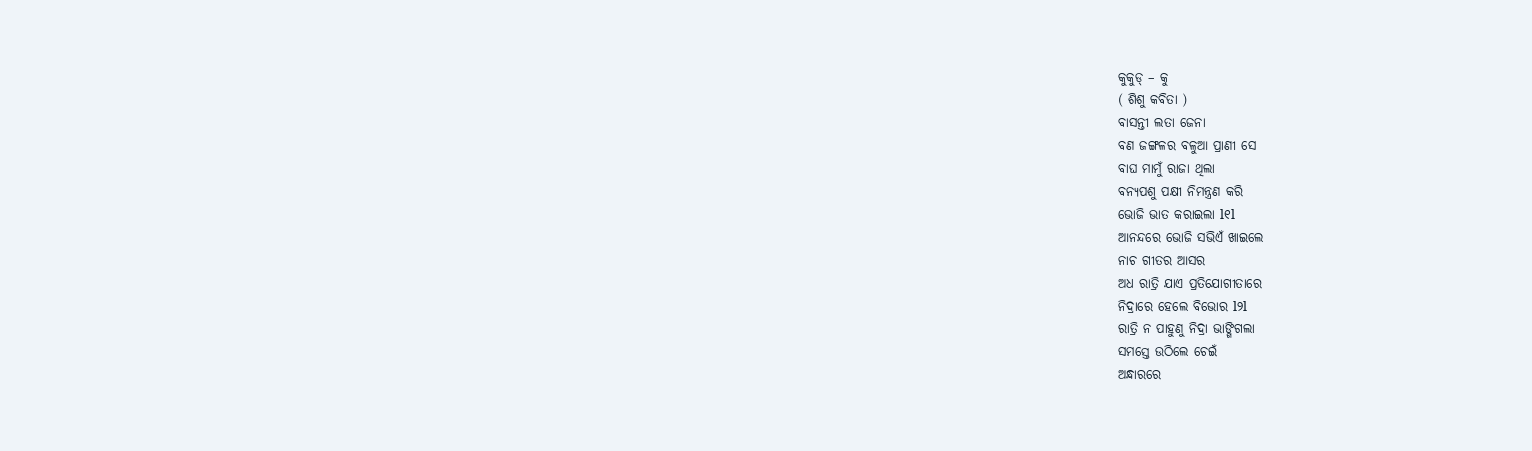କୁକୁଡ୍ – କୁ
( ଶିଶୁ କବିତା )
ବାସନ୍ତୀ ଲତା ଜେନା
ବଣ ଜଙ୍ଗଳର ବଳୁଆ ପ୍ରାଣୀ ସେ
ବାଘ ମାମୁଁ ରାଜା ଥିଲା
ବନ୍ୟପଶୁ ପକ୍ଷୀ ନିମନ୍ତ୍ରଣ କରି
ଭୋଜି ଭାତ କରାଇଲା l୧l
ଆନନ୍ଦରେ ଭୋଜି ସଭିଏଁ ଖାଇଲେ
ନାଚ ଗୀତର ଆସର
ଅଧ ରାତ୍ରି ଯାଏ ପ୍ରତିଯୋଗୀତାରେ
ନିଦ୍ରାରେ ହେଲେ ବିଭୋର l୨l
ରାତ୍ରି ନ ପାହୁଣୁ ନିଦ୍ରା ଭାଙ୍ଗିଗଲା
ସମସ୍ତେ ଉଠିଲେ ଚେଇଁ
ଅନ୍ଧାରରେ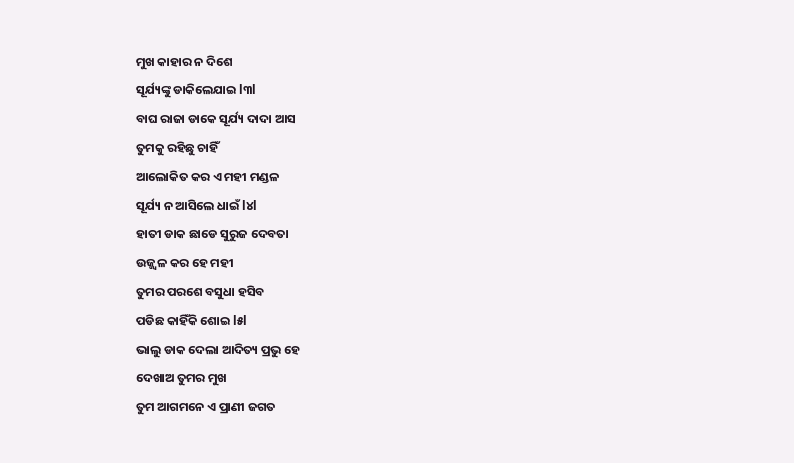ମୁଖ କାହାର ନ ଦିଶେ
ସୂର୍ଯ୍ୟଙ୍କୁ ଡାକିଲେଯାଇ l୩l
ବାଘ ରାଜା ଡାକେ ସୂର୍ଯ୍ୟ ଦାଦା ଆସ
ତୁମକୁ ରହିଛୁ ଚାହିଁ
ଆଲୋକିତ କର ଏ ମହୀ ମଣ୍ଡଳ
ସୂର୍ଯ୍ୟ ନ ଆସିଲେ ଧାଇଁ l୪l
ହାତୀ ଡାକ ଛାଡେ ସୁରୁଜ ଦେବତା
ଉଜ୍ଜ୍ୱଳ କର ହେ ମହୀ
ତୁମର ପରଶେ ବସୁଧା ହସିବ
ପଡିଛ କାହିଁକି ଶୋଇ l୫l
ଭାଲୁ ଡାକ ଦେଲା ଆଦିତ୍ୟ ପ୍ରଭୁ ହେ
ଦେଖାଅ ତୁମର ମୁଖ
ତୁମ ଆଗମନେ ଏ ପ୍ରାଣୀ ଜଗତ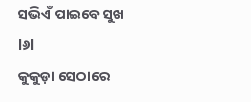ସଭିଏଁ ପାଇବେ ସୁଖ l୬l
କୁକୁଡ଼ା ସେଠାରେ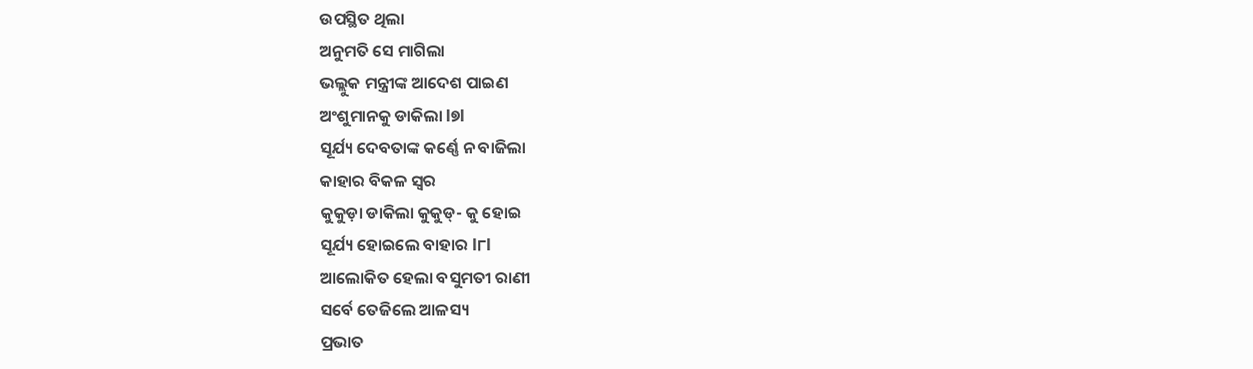ଉପସ୍ଥିତ ଥିଲା
ଅନୁମତି ସେ ମାଗିଲା
ଭଲ୍ଲୁକ ମନ୍ତ୍ରୀଙ୍କ ଆଦେଶ ପାଇଣ
ଅଂଶୁମାନକୁ ଡାକିଲା l୭l
ସୂର୍ଯ୍ୟ ଦେବତାଙ୍କ କର୍ଣ୍ଣେ ନ ବାଜିଲା
କାହାର ବିକଳ ସ୍ୱର
କୁକୁଡ଼ା ଡାକିଲା କୁକୁଡ୍- କୁ ହୋଇ
ସୂର୍ଯ୍ୟ ହୋଇଲେ ବାହାର l୮l
ଆଲୋକିତ ହେଲା ବସୁମତୀ ରାଣୀ
ସର୍ବେ ତେଜିଲେ ଆଳସ୍ୟ
ପ୍ରଭାତ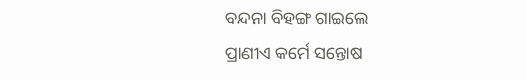ବନ୍ଦନା ବିହଙ୍ଗ ଗାଇଲେ
ପ୍ରାଣୀଏ କର୍ମେ ସନ୍ତୋଷ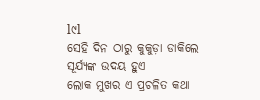l୯l
ସେହି ଦିନ ଠାରୁ କୁକୁଡ଼ା ଡାକିଲେ
ସୂର୍ଯ୍ୟଙ୍କ ଉଦୟ ହୁଏ
ଲୋକ ମୁଖର ଏ ପ୍ରଚଳିତ କଥା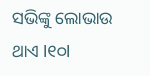ସଭିଙ୍କୁ ଲୋଭାଉ ଥାଏ l୧୦l